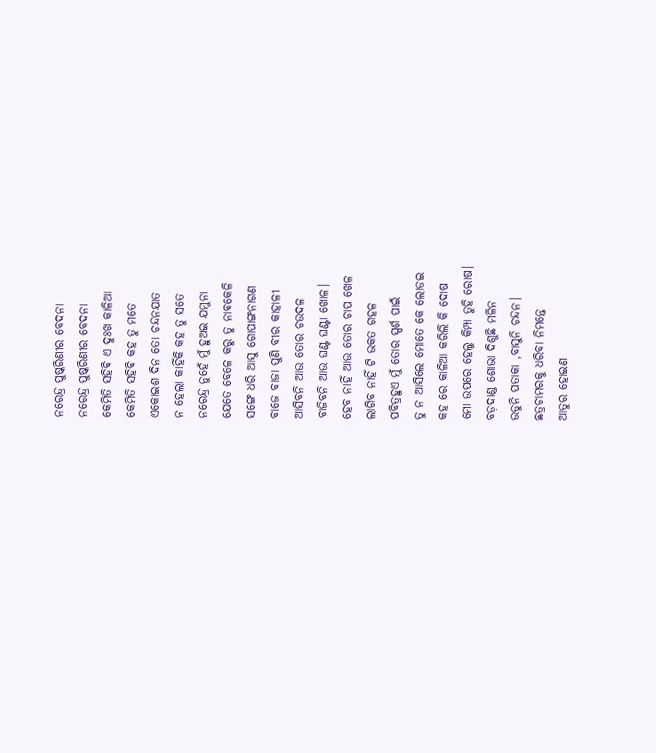ନରେନ୍ଦ୍ର ପୁଷ୍କରିଣୀର ବେଦନା
ନରେନ୍ଦ୍ର ପୁଷ୍କରିଣୀର ବେଦନା
କେମିତି ସହିଵି ଏ ଦୁଃଖ କାଳିଆ
କେମିତି ସହିଵି କହ ତୁ ମତେ
ଏକୋଇଶ ଦିନ ତୋ ଚନ୍ଦନଯାତ
ନ ହେଲା କାହିଁକି କହ ତୁ ସତେ
ନରେନ୍ଦ୍ର ନୁହେଁ ମୁଁ ହୁଅଇ ଯମୁନା
ଯେତେ ବେଳେ କରୁ ତୁ ନାଵକେଳି
ସଙ୍ଗେ ଧରି ଆସୁ ଗୋପାଙ୍ଗନାଗଣ
ବାଜେ ବାଜା ପୁଣି ବୀର କାହାଳୀ
ଆସିବନି ଆଉ ତୋର ଚଉଦଳ
ବାଜିବନି ଆଉ ଘଣ୍ଟ ଘଣ୍ଟା ଖୋଳ।
ହେବ ନାହିଁ ଆଉ ତୋର ଚାପ ଖେଳ
ଲାଗିବ ନାହିଁ ଟି ଭକତ ଗହଳ
ପବିତ୍ରହୁଏ ମୁଁ ତୋର ସ୍ପର୍ଶ ପାଇଁ
ତୁ ନ ଆସିଲେ ମୋତେ କେ ଲୋଡଇ
କହ ରେ କାଳିଆ କରିଲି କି ଦୋଷ
ମୋ ଉପରେ ହେଲୁ କିମ୍ପା ତୁହି ରୋଷ।
ବଡ଼ଦାଣ୍ଡ ଶୋଭା ଦିଶୁଛି ମଳିନ
ଉଡୁନି ପତାକା ,ବାସୁନି ଚନ୍ଦନ।
ଛତ୍ରଚାମରକୁ ଧରିବା ନିମନ୍ତେ
ଆତୁର ହୋଇଣ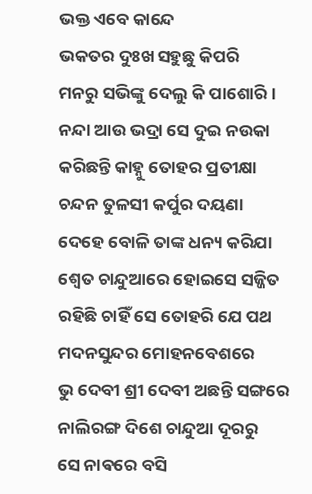ଭକ୍ତ ଏବେ କାନ୍ଦେ
ଭକତର ଦୁଃଖ ସହୁଛୁ କିପରି
ମନରୁ ସଭିଙ୍କୁ ଦେଲୁ କି ପାଶୋରି।
ନନ୍ଦା ଆଉ ଭଦ୍ରା ସେ ଦୁଇ ନଉକା
କରିଛନ୍ତି କାହ୍ନୁ ତୋହର ପ୍ରତୀକ୍ଷା
ଚନ୍ଦନ ତୁଳସୀ କର୍ପୁର ଦୟଣା
ଦେହେ ବୋଳି ତାଙ୍କ ଧନ୍ୟ କରିଯା
ଶ୍ଵେତ ଚାନ୍ଦୁଆରେ ହୋଇସେ ସଜ୍ଜିତ
ରହିଛି ଚାହିଁ ସେ ତୋହରି ଯେ ପଥ
ମଦନସୁନ୍ଦର ମୋହନବେଶରେ
ଭୁ ଦେବୀ ଶ୍ରୀ ଦେବୀ ଅଛନ୍ତି ସଙ୍ଗରେ
ନାଲିରଙ୍ଗ ଦିଶେ ଚାନ୍ଦୁଆ ଦୂରରୁ
ସେ ନାଵରେ ବସି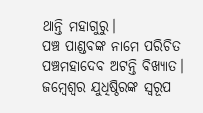ଥାନ୍ତି ମହାଗୁରୁ।
ପଞ୍ଚ ପାଣ୍ଡବଙ୍କ ନାମେ ପରିଚିତ
ପଞ୍ଚମହାଦେବ ଅଟନ୍ତି ବିଖ୍ୟାତ।
ଜମ୍ବେଶ୍ୱର ଯୁଧିଷ୍ଠିରଙ୍କ ସ୍ୱରୂପ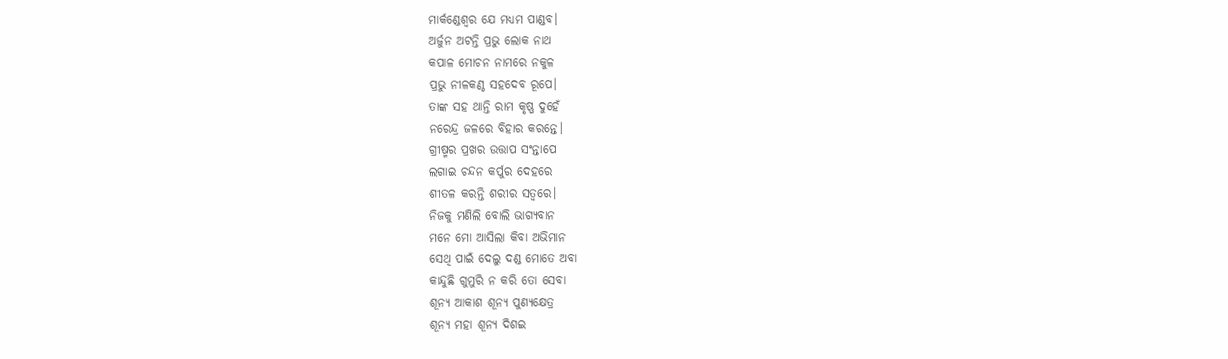ମାର୍କଣ୍ଡେଶ୍ୱର ଯେ ମଧ୍ୟମ ପାଣ୍ଡବ।
ଅର୍ଜୁନ ଅଟନ୍ତି ପ୍ରଭୁ ଲୋକ ନାଥ
କପାଳ ମୋଚନ ନାମରେ ନକୁଳ
ପ୍ରଭୁ ନୀଳକଣ୍ଠ ସହଦେବ ରୂପେ।
ତାଙ୍କ ସହ ଥାନ୍ତି ରାମ କୃଷ୍ଣ ଦୁହେଁ
ନରେନ୍ଦ୍ର ଜଳରେ ବିହାର କରନ୍ତେ।
ଗ୍ରୀଷ୍ମର ପ୍ରଖର ଉତ୍ତାପ ସଂନ୍ତାପେ
ଲଗାଇ ଚନ୍ଦନ କର୍ପୁର ଦେହରେ
ଶୀତଳ କରନ୍ତି ଶରୀର ସତ୍ୱରେ।
ନିଜକୁ ମଣିଲି ବୋଲି ଭାଗ୍ୟବାନ
ମନେ ମୋ ଆସିଲା କିବା ଅଭିମାନ
ସେଥି ପାଇଁ ଦେଲୁ ଦଣ୍ଡ ମୋତେ ଅବା
କାନ୍ଦୁଛି ଗୁମୁରି ନ କରି ତୋ ସେବା
ଶୂନ୍ୟ ଆକାଶ ଶୂନ୍ୟ ପୁଣ୍ୟକ୍ଷେତ୍ର
ଶୂନ୍ୟ ମହା ଶୂନ୍ୟ ଦିଶଇ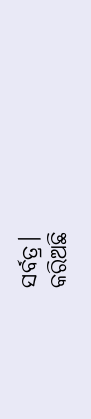ସର୍ବତ୍ର।
କରିଅଛି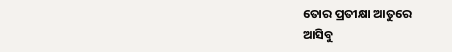ତୋର ପ୍ରତୀକ୍ଷା ଆତୁରେ
ଆସିବୁ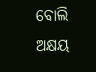ବୋଲି ଅକ୍ଷୟ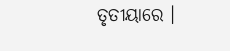ତୃତୀୟାରେ ।